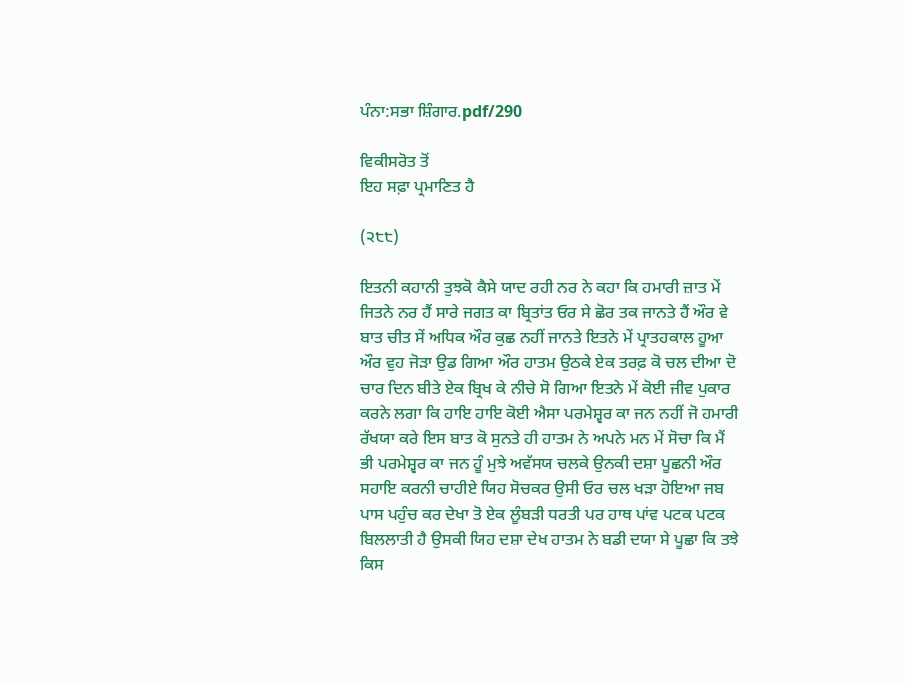ਪੰਨਾ:ਸਭਾ ਸ਼ਿੰਗਾਰ.pdf/290

ਵਿਕੀਸਰੋਤ ਤੋਂ
ਇਹ ਸਫ਼ਾ ਪ੍ਰਮਾਣਿਤ ਹੈ

(੨੮੮)

ਇਤਨੀ ਕਹਾਨੀ ਤੁਝਕੋ ਕੈਸੇ ਯਾਦ ਰਹੀ ਨਰ ਨੇ ਕਹਾ ਕਿ ਹਮਾਰੀ ਜ਼ਾਤ ਮੇਂ ਜਿਤਨੇ ਨਰ ਹੈਂ ਸਾਰੇ ਜਗਤ ਕਾ ਬ੍ਰਿਤਾਂਤ ਓਰ ਸੇ ਛੋਰ ਤਕ ਜਾਨਤੇ ਹੈਂ ਔਰ ਵੇ ਬਾਤ ਚੀਤ ਸੇਂ ਅਧਿਕ ਔਰ ਕੁਛ ਨਹੀਂ ਜਾਨਤੇ ਇਤਨੇ ਮੇਂ ਪ੍ਰਾਤਹਕਾਲ ਹੂਆ ਔਰ ਵੁਹ ਜੋੜਾ ਉਡ ਗਿਆ ਔਰ ਹਾਤਮ ਉਠਕੇ ਏਕ ਤਰਫ਼ ਕੋ ਚਲ ਦੀਆ ਦੋ ਚਾਰ ਦਿਨ ਬੀਤੇ ਏਕ ਬ੍ਰਿਖ ਕੇ ਨੀਚੇ ਸੋ ਗਿਆ ਇਤਨੇ ਮੇਂ ਕੋਈ ਜੀਵ ਪੁਕਾਰ ਕਰਨੇ ਲਗਾ ਕਿ ਹਾਇ ਹਾਇ ਕੋਈ ਐਸਾ ਪਰਮੇਸ਼੍ਵਰ ਕਾ ਜਨ ਨਹੀਂ ਜੋ ਹਮਾਰੀ ਰੱਖਯਾ ਕਰੇ ਇਸ ਬਾਤ ਕੋ ਸੁਨਤੇ ਹੀ ਹਾਤਮ ਨੇ ਅਪਨੇ ਮਨ ਮੇਂ ਸੋਚਾ ਕਿ ਮੈਂ ਭੀ ਪਰਮੇਸ਼੍ਵਰ ਕਾ ਜਨ ਹੂੰ ਮੁਝੇ ਅਵੱਸਯ ਚਲਕੇ ਉਨਕੀ ਦਸ਼ਾ ਪੂਛਨੀ ਔਰ ਸਹਾਇ ਕਰਨੀ ਚਾਹੀਏ ਯਿਹ ਸੋਚਕਰ ਉਸੀ ਓਰ ਚਲ ਖੜਾ ਹੋਇਆ ਜਬ ਪਾਸ ਪਹੁੰਚ ਕਰ ਦੇਖਾ ਤੋ ਏਕ ਲੂੰਬੜੀ ਧਰਤੀ ਪਰ ਹਾਥ ਪਾਂਵ ਪਟਕ ਪਟਕ ਬਿਲਲਾਤੀ ਹੈ ਉਸਕੀ ਯਿਹ ਦਸ਼ਾ ਦੇਖ ਹਾਤਮ ਨੇ ਬਡੀ ਦਯਾ ਸੇ ਪੂਛਾ ਕਿ ਤਝੇ ਕਿਸ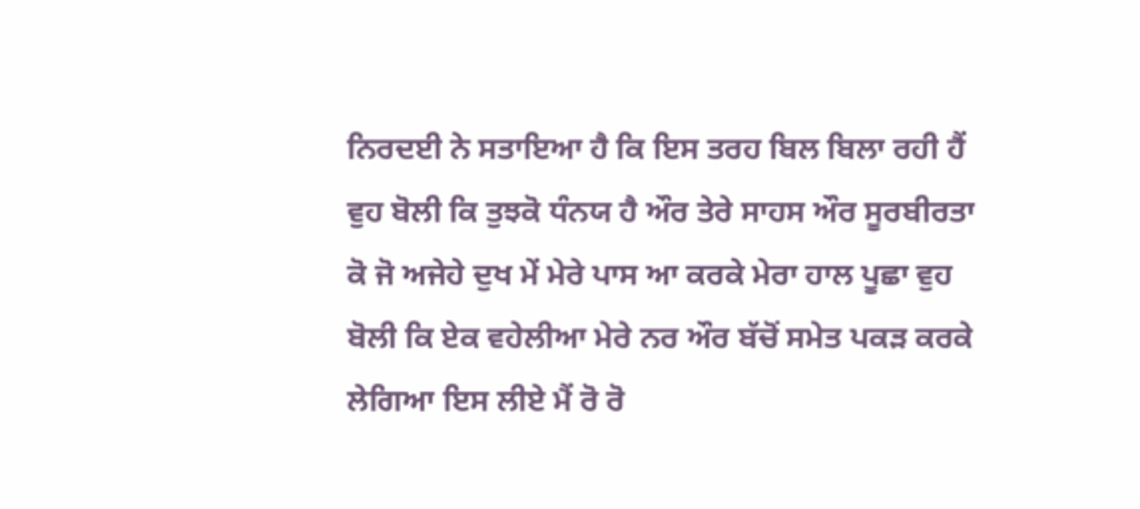ਨਿਰਦਈ ਨੇ ਸਤਾਇਆ ਹੈ ਕਿ ਇਸ ਤਰਹ ਬਿਲ ਬਿਲਾ ਰਹੀ ਹੈਂ ਵੁਹ ਬੋਲੀ ਕਿ ਤੁਝਕੋ ਧੰਨਯ ਹੈ ਔਰ ਤੇਰੇ ਸਾਹਸ ਔਰ ਸੂਰਬੀਰਤਾ ਕੋ ਜੋ ਅਜੇਹੇ ਦੁਖ ਮੇਂ ਮੇਰੇ ਪਾਸ ਆ ਕਰਕੇ ਮੇਰਾ ਹਾਲ ਪੂਛਾ ਵੁਹ ਬੋਲੀ ਕਿ ਏਕ ਵਹੇਲੀਆ ਮੇਰੇ ਨਰ ਔਰ ਬੱਚੋਂ ਸਮੇਤ ਪਕੜ ਕਰਕੇ ਲੇਗਿਆ ਇਸ ਲੀਏ ਮੈਂ ਰੋ ਰੋ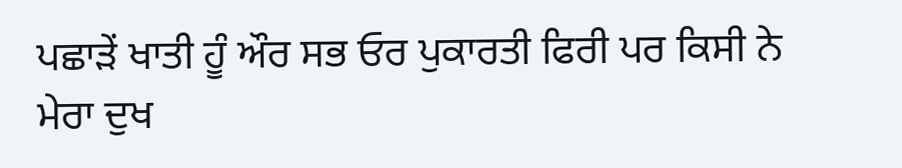ਪਛਾੜੇਂ ਖਾਤੀ ਹੂੰ ਔਰ ਸਭ ਓਰ ਪੁਕਾਰਤੀ ਫਿਰੀ ਪਰ ਕਿਸੀ ਨੇ ਮੇਰਾ ਦੁਖ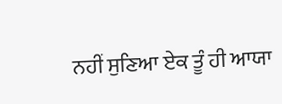ਨਹੀਂ ਸੁਣਿਆ ਏਕ ਤੂੰ ਹੀ ਆਯਾ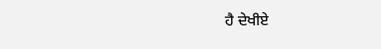ਹੈ ਦੇਖੀਏ